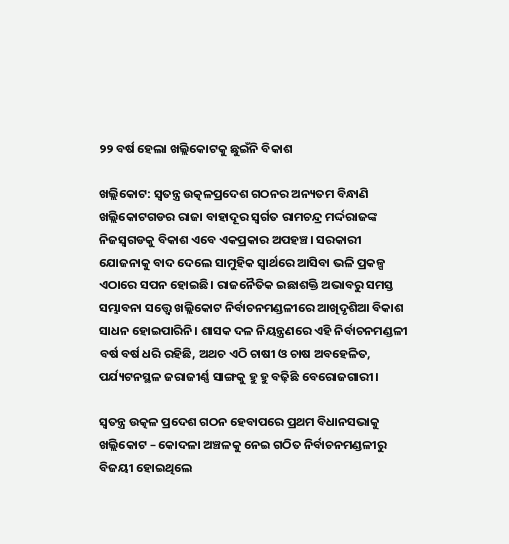୨୨ ବର୍ଷ ହେଲା ଖଲ୍ଲିକୋଟକୁ ଛୁଇଁନି ବିକାଶ

ଖଲ୍ଲିକୋଟ: ସ୍ବତନ୍ତ୍ର ଉତ୍କଳପ୍ରଦେଶ ଗଠନର ଅନ୍ୟତମ ବିନ୍ଧାଣି ଖଲ୍ଲିକୋଟଗଡର ରାଜା ବାହାଦୂର ସ୍ବର୍ଗତ ରାମଚନ୍ଦ୍ର ମର୍ଦ୍ଦରାଜଙ୍କ ନିଜସ୍ବଗଡକୁ ବିକାଶ ଏବେ ଏକପ୍ରକାର ଅପହଞ୍ଚ। ସରକାରୀ ଯୋଜନାକୁ ବାଦ ଦେଲେ ସାମୁହିକ ସ୍ବାର୍ଥରେ ଆସିବା ଭଳି ପ୍ରକଳ୍ପ ଏଠାରେ ସପନ ହୋଇଛି। ରାଜନୈତିକ ଇଛାଶକ୍ତି ଅଭାବରୁ ସମସ୍ତ ସମ୍ଭାବନା ସତ୍ତ୍ବେ ଖଲ୍ଲିକୋଟ ନିର୍ବାଚନମଣ୍ଡଳୀରେ ଆଖିଦୃଶିଆ ବିକାଶ ସାଧନ ହୋଇପାରିନି। ଶାସକ ଦଳ ନିୟନ୍ତ୍ରଣରେ ଏହି ନିର୍ବାଚନମଣ୍ଡଳୀ ବର୍ଷ ବର୍ଷ ଧରି ରହିଛି, ଅଥଚ ଏଠି ଚାଷୀ ଓ ଚାଷ ଅବହେଳିତ, ପର୍ଯ୍ୟଟନସ୍ଥଳ ଜରାଜୀର୍ଣ୍ଣ ସାଙ୍ଗକୁ ହୁ ହୁ ବଢ଼ିଛି ବେରୋଜଗାରୀ।

ସ୍ବତନ୍ତ୍ର ଉତ୍କଳ ପ୍ରଦେଶ ଗଠନ ହେବାପରେ ପ୍ରଥମ ବିଧାନସଭାକୁ ଖଲ୍ଲିକୋଟ – କୋଦଳା ଅଞ୍ଚଳକୁ ନେଇ ଗଠିତ ନିର୍ବାଚନମଣ୍ଡଳୀରୁ ବିଜୟୀ ହୋଇଥିଲେ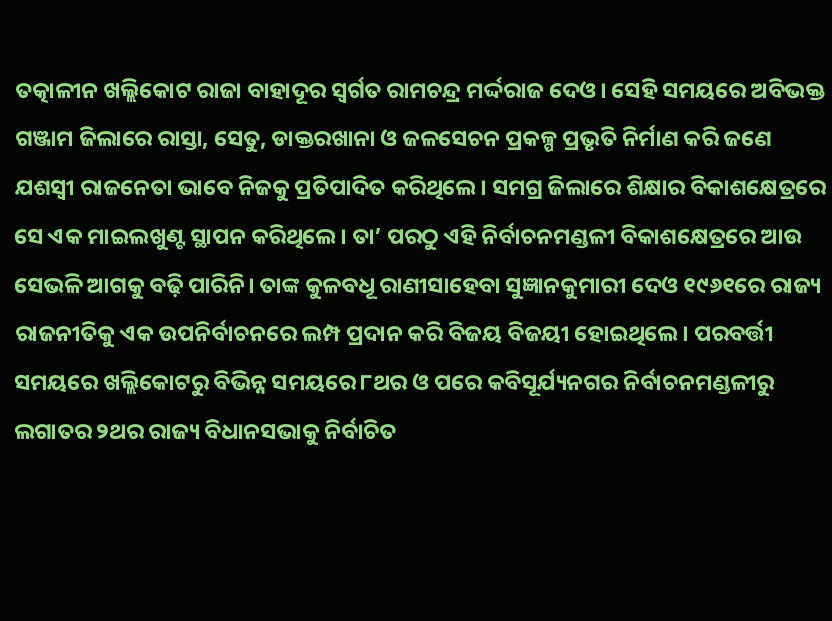ତତ୍କାଳୀନ ଖଲ୍ଲିକୋଟ ରାଜା ବାହାଦୂର ସ୍ବର୍ଗତ ରାମଚନ୍ଦ୍ର ମର୍ଦ୍ଦରାଜ ଦେଓ। ସେହି ସମୟରେ ଅବିଭକ୍ତ ଗଞ୍ଜାମ ଜିଲାରେ ରାସ୍ତା, ସେତୁ, ଡାକ୍ତରଖାନା ଓ ଜଳସେଚନ ପ୍ରକଳ୍ପ ପ୍ରଭୃତି ନିର୍ମାଣ କରି ଜଣେ ଯଶସ୍ବୀ ରାଜନେତା ଭାବେ ନିଜକୁ ପ୍ରତିପାଦିତ କରିଥିଲେ। ସମଗ୍ର ଜିଲାରେ ଶିକ୍ଷାର ବିକାଶକ୍ଷେତ୍ରରେ ସେ ଏକ ମାଇଲଖୁଣ୍ଟ ସ୍ଥାପନ କରିଥିଲେ। ତା’ ପରଠୁ ଏହି ନିର୍ବାଚନମଣ୍ଡଳୀ ବିକାଶକ୍ଷେତ୍ରରେ ଆଉ ସେଭଳି ଆଗକୁ ବଢ଼ି ପାରିନି। ତାଙ୍କ କୁଳବଧୂ ରାଣୀସାହେବା ସୁଜ୍ଞାନକୁମାରୀ ଦେଓ ୧୯୬୧ରେ ରାଜ୍ୟ ରାଜନୀତିକୁ ଏକ ଉପନିର୍ବାଚନରେ ଲମ୍ପ ପ୍ରଦାନ କରି ବିଜୟ ବିଜୟୀ ହୋଇଥିଲେ। ପରବର୍ତ୍ତୀ ସମୟରେ ଖଲ୍ଲିକୋଟରୁ ବିଭିନ୍ନ ସମୟରେ ୮ଥର ଓ ପରେ କବିସୂର୍ଯ୍ୟନଗର ନିର୍ବାଚନମଣ୍ଡଳୀରୁ ଲଗାତର ୨ଥର ରାଜ୍ୟ ବିଧାନସଭାକୁ ନିର୍ବାଚିତ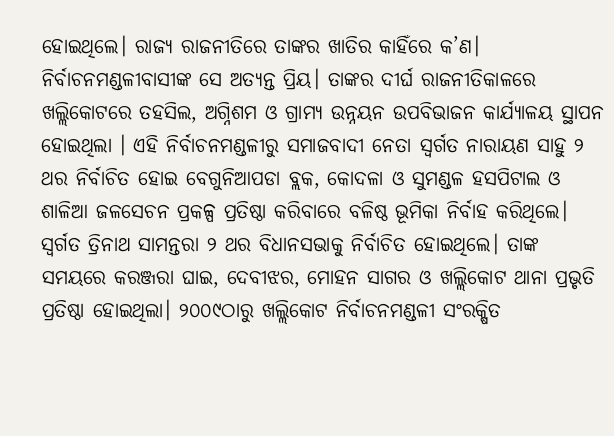ହୋଇଥିଲେ। ରାଜ୍ୟ ରାଜନୀତିରେ ତାଙ୍କର ଖାତିର କାହିଁରେ କ’ଣ। ନିର୍ବାଚନମଣ୍ଡଳୀବାସୀଙ୍କ ସେ ଅତ୍ୟନ୍ତ ପ୍ରିୟ। ତାଙ୍କର ଦୀର୍ଘ ରାଜନୀତିକାଳରେ ଖଲ୍ଲିକୋଟ‌ରେ ତହସିଲ, ଅଗ୍ନିଶମ ଓ ଗ୍ରାମ୍ୟ ଉନ୍ନୟନ ଉପବିଭାଜନ କାର୍ଯ୍ୟାଳୟ ସ୍ଥାପନ ହୋଇଥିଲା । ଏହି ନିର୍ବାଚନମଣ୍ଡଳୀରୁ ସମାଜବାଦୀ ନେତା ସ୍ବର୍ଗତ ନାରାୟଣ ସାହୁ ୨ ଥର ନିର୍ବାଚିତ ହୋଇ ବେଗୁନିଆପଡା ବ୍ଲକ, କୋଦଳା ଓ ସୁମଣ୍ଡଳ ହସପିଟାଲ ଓ ଶାଳିଆ ଜଳସେଚନ ପ୍ରକଳ୍ପ ପ୍ରତିଷ୍ଠା କରିବାରେ ବଳିଷ୍ଠ ଭୂମିକା ନିର୍ବାହ କରିଥିଲେ। ସ୍ବର୍ଗତ ତ୍ରିନାଥ ସାମନ୍ତରା ୨ ଥର ବିଧାନସଭାକୁ ନିର୍ବାଚିତ ହୋଇଥିଲେ। ତାଙ୍କ ସମୟରେ କରଞ୍ଜରା ଘାଇ, ଦେବୀଝର, ମୋହନ ସାଗର ଓ ଖଲ୍ଲିକୋଟ ଥାନା ପ୍ରଭୃତି ପ୍ରତିଷ୍ଠା ହୋଇଥିଲା। ୨୦୦୯ଠାରୁ ଖଲ୍ଲିକୋଟ ନିର୍ବାଚନମଣ୍ଡଳୀ ସଂରକ୍ଷିତ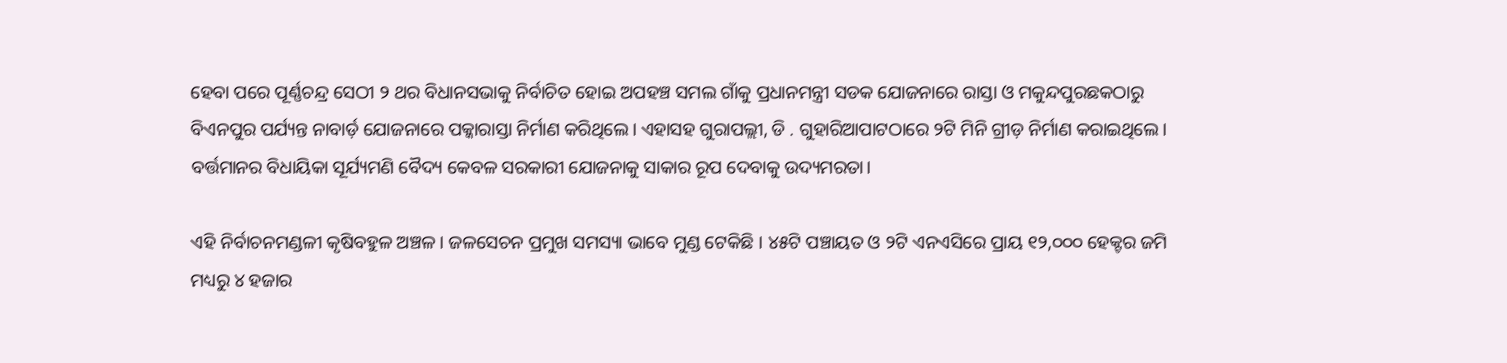ହେବା ପରେ ପୂର୍ଣ୍ଣଚନ୍ଦ୍ର ସେଠୀ ୨ ଥର ବିଧାନସଭାକୁ ନିର୍ବାଚିତ ହୋଇ ଅପହଞ୍ଚ ସମଲ ଗାଁକୁ ପ୍ରଧାନମନ୍ତ୍ରୀ ସଡକ ଯୋଜନାରେ ରାସ୍ତା ଓ ମକୁନ୍ଦପୁରଛକଠାରୁ ବିଏନପୁର ପର୍ଯ୍ୟନ୍ତ ନାବାର୍ଡ଼ ଯୋଜନାରେ ପକ୍କାରାସ୍ତା ନିର୍ମାଣ କରିଥିଲେ। ଏହାସହ ଗୁରାପଲ୍ଲୀ, ଡି . ଗୁହାରିଆପାଟଠାରେ ୨ଟି ମିନି ଗ୍ରୀଡ଼ ନିର୍ମାଣ କରାଇଥିଲେ। ବର୍ତ୍ତମାନର ବିଧାୟିକା ସୂର୍ଯ୍ୟମଣି ବୈଦ୍ୟ କେବଳ ସରକାରୀ ଯୋଜନାକୁ ସାକାର ରୂପ ଦେବାକୁ ଉଦ୍ୟମରତା।

ଏହି ନିର୍ବାଚନମଣ୍ଡଳୀ କୃଷିବହୁଳ ଅଞ୍ଚଳ। ଜଳସେଚନ ପ୍ରମୁଖ ସମସ୍ୟା ଭାବେ ମୁଣ୍ଡ ଟେକିଛି । ୪୫ଟି ପଞ୍ଚାୟତ ଓ ୨ଟି ଏନଏସିରେ ପ୍ରାୟ ୧୨,୦୦୦ ହେକ୍ଟର ଜମି ମଧ୍ୟରୁ ୪ ହଜାର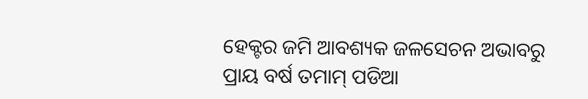ହେକ୍ଟର ଜମି ଆବଶ୍ୟକ ଜଳସେଚନ ଅଭାବରୁ ପ୍ରାୟ ବର୍ଷ ତମାମ୍‌ ପଡିଆ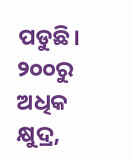ପଡୁଛି। ୨୦୦ରୁ ଅଧିକ କ୍ଷୁଦ୍ର,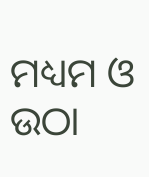ମଧ୍ୟମ ଓ ଉଠା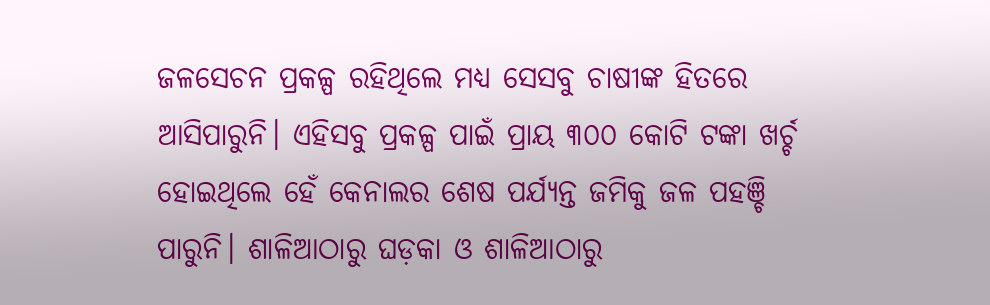ଜଳସେଚନ ପ୍ରକଳ୍ପ ରହିଥିଲେ ମଧ୍ୟ ସେସବୁ ଚାଷୀଙ୍କ ହିତରେ ଆସିପାରୁନି। ଏହିସବୁ ପ୍ରକଳ୍ପ ପାଇଁ ପ୍ରାୟ ୩୦୦ କୋଟି ଟଙ୍କା ଖର୍ଚ୍ଚ ହୋଇଥିଲେ ହେଁ କେନାଲର ଶେଷ ପର୍ଯ୍ୟନ୍ତ ଜମିକୁ ଜଳ ପହଞ୍ଚି ପାରୁନି। ଶାଳିଆଠାରୁ ଘଡ଼କା ଓ ଶାଳିଆଠାରୁ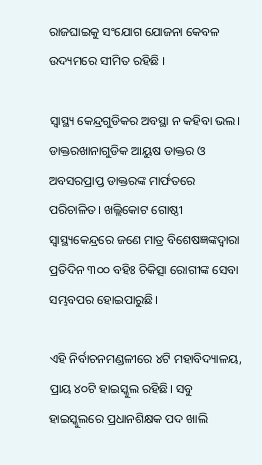ରାଜଘାଇକୁ ସଂଯୋଗ ଯୋଜନା କେବଳ ଉଦ୍ୟମରେ ସୀମିତ ରହିଛି ।

ସ୍ୱାସ୍ଥ୍ୟ କେନ୍ଦ୍ରଗୁଡିକର ଅବସ୍ଥା ନ କହିବା ଭଲ। ଡାକ୍ତରଖାନାଗୁଡିକ ଆୟୁଷ ଡାକ୍ତର ଓ ଅବସରପ୍ରାପ୍ତ ଡାକ୍ତରଙ୍କ ମାର୍ଫତରେ ପରିଚାଳିତ। ଖଲ୍ଲିକୋଟ ଗୋଷ୍ଠୀ ସ୍ୱାସ୍ଥ୍ୟକେନ୍ଦ୍ରରେ ଜଣେ ମାତ୍ର ବିଶେଷଜ୍ଞଙ୍କଦ୍ୱାରା ପ୍ରତିଦିନ ୩୦୦ ବହିଃ ଚିକିତ୍ସା ରୋଗୀଙ୍କ ସେବା ସମ୍ଭବପର ହୋଇପାରୁଛି।

ଏହି ନିର୍ବାଚନମଣ୍ଡଳୀରେ ୪ଟି ମହାବିଦ୍ୟାଳୟ, ପ୍ରାୟ ୪୦ଟି ହାଇସ୍କୁଲ ରହିଛି। ସବୁ ହାଇସ୍କୁଲରେ ପ୍ରଧାନଶିକ୍ଷକ ପଦ ଖାଲି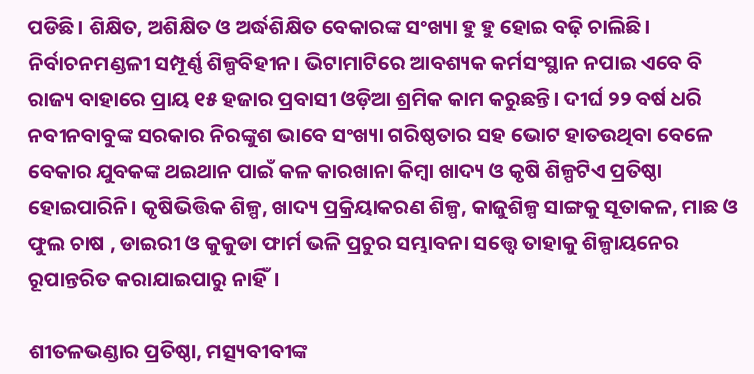ପଡିଛି। ଶିକ୍ଷିତ, ଅଶିକ୍ଷିତ ଓ ଅର୍ଦ୍ଧଶିକ୍ଷିତ ବେକାରଙ୍କ ସଂଖ୍ୟା ହୁ ହୁ ହୋଇ ବଢ଼ି ଚାଲିଛି। ନିର୍ବାଚନମଣ୍ଡଳୀ ସମ୍ପୂର୍ଣ୍ଣ ଶିଳ୍ପବିହୀନ। ଭିଟାମାଟିରେ ଆବଶ୍ୟକ କର୍ମସଂସ୍ଥାନ ନପାଇ ଏବେ ବି ରାଜ୍ୟ ବାହାରେ ପ୍ରାୟ ୧୫ ହଜାର ପ୍ରବାସୀ ଓଡ଼ିଆ ଶ୍ରମିକ କାମ କରୁଛନ୍ତି। ଦୀର୍ଘ ୨୨ ବର୍ଷ ଧରି ନବୀନବାବୁଙ୍କ ସରକାର ନିରଙ୍କୁଶ ଭାବେ ସଂଖ୍ୟା ଗରିଷ୍ଠତାର ସହ ଭୋଟ ହାତଉଥିବା ବେଳେ ବେକାର ଯୁବକଙ୍କ ଥଇଥାନ ପାଇଁ କଳ କାରଖାନା କିମ୍ବା ଖାଦ୍ୟ ଓ କୃଷି ଶିଳ୍ପଟିଏ ପ୍ରତିଷ୍ଠା ହୋଇପାରିନି। କୃଷିଭିତ୍ତିକ ଶିଳ୍ପ, ଖାଦ୍ୟ ପ୍ରକ୍ରିୟାକରଣ ଶିଳ୍ପ, କାଜୁଶିଳ୍ପ ସାଙ୍ଗକୁ ସୂତାକଳ, ମାଛ ଓ ଫୁଲ ଚାଷ , ଡାଇରୀ ଓ କୁକୁଡା ଫାର୍ମ ଭଳି ପ୍ରଚୁର ସମ୍ଭାବନା ସତ୍ତ୍ବେ ତାହାକୁ ଶିଳ୍ପାୟନ‌େ‌ର ରୂପାନ୍ତରିତ କରାଯାଇପାରୁ ନାହିଁ।

ଶୀତଳଭଣ୍ଡାର ପ୍ରତିଷ୍ଠା, ମତ୍ସ୍ୟବୀବୀଙ୍କ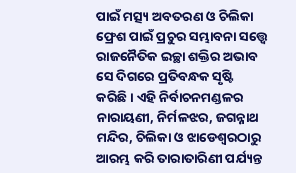ପାଇଁ ମତ୍ସ୍ୟ ଅବତରଣ ଓ ଚିଲିକା ଫ୍ରେଶ ପାଇଁ ପ୍ରଚୁର ସମ୍ଭାବନା ସତ୍ତ୍ବେ ରାଜନୈତିକ ଇଚ୍ଛା ଶକ୍ତିର ଅଭାବ ସେ ଦିଗରେ ପ୍ରତିବନ୍ଧକ ସୃଷ୍ଟି କରିଛି। ଏହି ନିର୍ବାଚନମଣ୍ଡଳର ନାରାୟଣୀ, ନିର୍ମଳଝର, ଜଗନ୍ନାଥ ମନ୍ଦିର, ଚିଲିକା ଓ ଝାଡେଶ୍ୱରଠାରୁ ଆରମ୍ଭ କରି ତାରାତାରିଣୀ ପର୍ଯ୍ୟନ୍ତ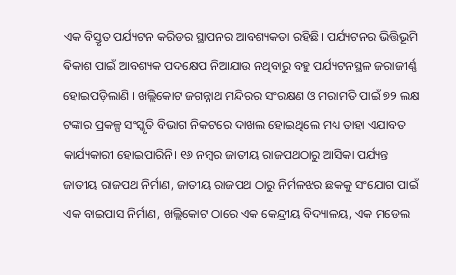ଏକ ବିସ୍ତୃତ ପର୍ଯ୍ୟଟନ କରିଡର ସ୍ଥାପନର ଆବଶ୍ୟକତା ରହିଛି। ପର୍ଯ୍ୟଟନର ଭିତ୍ତିଭୂମି ଵିକାଶ ପାଇଁ ଆବଶ୍ୟକ ପଦକ୍ଷେପ ନିଆଯାଉ ନଥିବାରୁ ବହୁ ପର୍ଯ୍ୟଟନସ୍ଥଳ ଜରାଜୀର୍ଣ୍ଣ ହୋଇପଡ଼ିଲାଣି । ଖଲ୍ଲିକୋଟ ଜଗନ୍ନାଥ ମନ୍ଦିରର ସଂରକ୍ଷଣ ଓ ମରାମତି ପାଇଁ ୭୨ ଲକ୍ଷ ଟଙ୍କାର ପ୍ରକଳ୍ପ ସଂସ୍କୃତି ବିଭାଗ ନିକଟରେ ଦାଖଲ ହୋଇଥିଲେ ମଧ୍ୟ ତାହା ଏଯାବତ କାର୍ଯ୍ୟକାରୀ ହୋଇପାରିନି। ୧୬ ନମ୍ବର ଜାତୀୟ ରାଜପଥଠାରୁ ଆସିକା ପର୍ଯ୍ୟନ୍ତ ଜାତୀୟ ରାଜପଥ ନିର୍ମାଣ, ଜାତୀୟ ରାଜପଥ ଠାରୁ ନିର୍ମଳଝର ଛକକୁ ସଂଯୋଗ ପାଇଁ ଏକ ବାଇପାସ ନିର୍ମାଣ, ଖଲ୍ଲିକୋଟ ଠାରେ ଏକ କେନ୍ଦ୍ରୀୟ ବିଦ୍ୟାଳୟ, ଏକ ମଡେଲ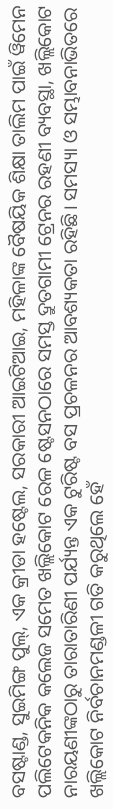ବସଷ୍ଟାଣ୍ଡ, ସୁଇମିଙ୍ଗ ପୁଲ୍‌, ଏକ କ୍ରୀଡା ହଷ୍ଟେଲ, ସରକାରୀ ଆଇଟିଆଇ, ମହିଳାଙ୍କ ବୈଷୟିକ ଶିକ୍ଷା ତାଲିମ ପାଇଁ ୱିମେନ ପଲିଟେକନିକ କଲେଜ ସମେତ ଖଲ୍ଲିକୋଟ ରେଳ ଷ୍ଟେସନଠାରେ ସମସ୍ତ ଦ୍ରୁତଗାମୀ ଟ୍ରେନର ରହଣୀ ବ୍ୟବସ୍ଥା, ଖଲ୍ଲିକୋଟ ନାରୟଣୀଙ୍କଠାରୁ ତାରାତାରିଣୀ ପର୍ଯ୍ୟନ୍ତ ଏକ ଟୁରିଷ୍ଟ ବସ ପ୍ରଚଳନର ଆବଶ୍ୟକତା ରହିଛି। ସମସ୍ୟା ଓ ସମ୍ଭାବନାଭିତରେ ଖଲ୍ଲିକୋଟ ନିର୍ବଚାନମଣ୍ଡଳୀ ଗତି କରୁଥିଲେ ହେଁ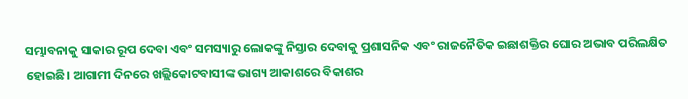ସମ୍ଭାବନାକୁ ସାକାର ରୂପ ଦେବା ଏବଂ ସମସ୍ୟାରୁ ଲୋକଙ୍କୁ ନିସ୍ତାର ଦେବାକୁ ପ୍ରଶାସନିକ ଏବଂ ରାଜନୈତିକ ଇଛାଶକ୍ତିର ଘୋର ଅଭାବ ପରିଲକ୍ଷିତ ହୋଇଛି। ଆଗାମୀ ଦିନରେ ଖଲ୍ଲିକୋଟବାସୀଙ୍କ ଭାଗ୍ୟ ଆକାଶରେ ବିକାଶର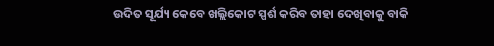ଉଦିତ ସୂର୍ଯ୍ୟ କେବେ ଖଲ୍ଲିକୋଟ ସ୍ପର୍ଶ କରିବ ତାହା ଦେଖିବାକୁ ବାକି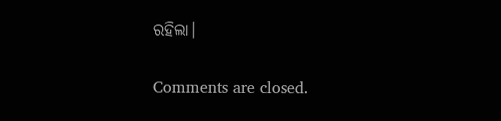ରହିଲା।

Comments are closed.